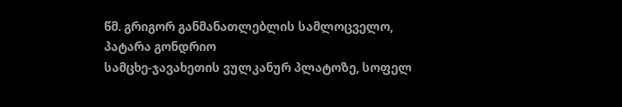წმ. გრიგორ განმანათლებლის სამლოცველო, პატარა გონდრიო
სამცხე-ჯავახეთის ვულკანურ პლატოზე, სოფელ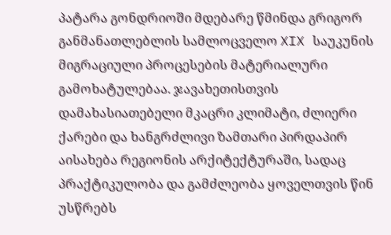პატარა გონდრიოში მდებარე წმინდა გრიგორ განმანათლებლის სამლოცველო XIX საუკუნის მიგრაციული პროცესების მატერიალური გამოხატულებაა. ჯავახეთისთვის დამახასიათებელი მკაცრი კლიმატი, ძლიერი ქარები და ხანგრძლივი ზამთარი პირდაპირ აისახება რეგიონის არქიტექტურაში, სადაც პრაქტიკულობა და გამძლეობა ყოველთვის წინ უსწრებს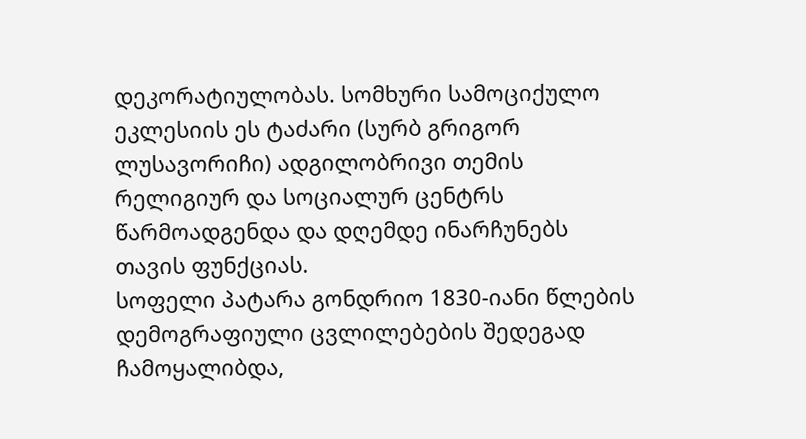დეკორატიულობას. სომხური სამოციქულო ეკლესიის ეს ტაძარი (სურბ გრიგორ ლუსავორიჩი) ადგილობრივი თემის რელიგიურ და სოციალურ ცენტრს წარმოადგენდა და დღემდე ინარჩუნებს თავის ფუნქციას.
სოფელი პატარა გონდრიო 1830-იანი წლების დემოგრაფიული ცვლილებების შედეგად ჩამოყალიბდა,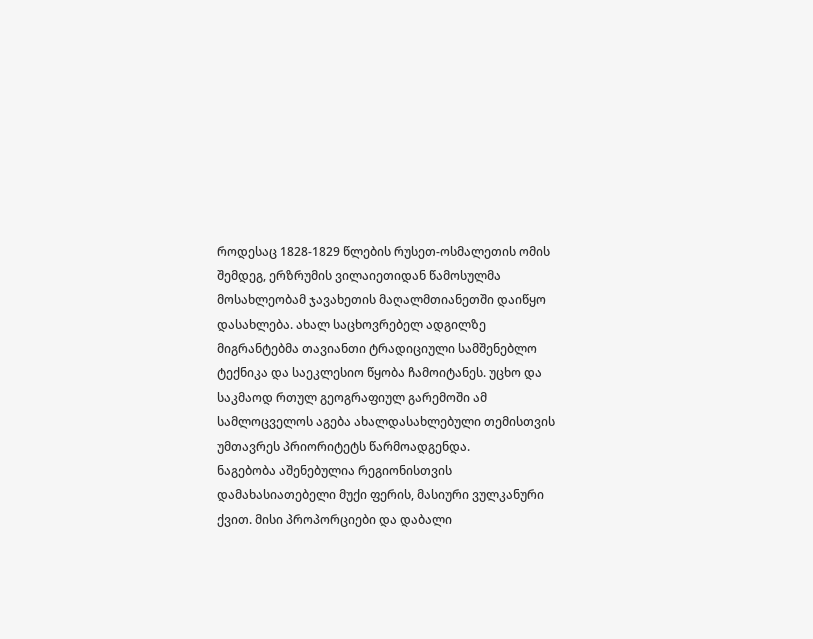როდესაც 1828-1829 წლების რუსეთ-ოსმალეთის ომის შემდეგ, ერზრუმის ვილაიეთიდან წამოსულმა მოსახლეობამ ჯავახეთის მაღალმთიანეთში დაიწყო დასახლება. ახალ საცხოვრებელ ადგილზე მიგრანტებმა თავიანთი ტრადიციული სამშენებლო ტექნიკა და საეკლესიო წყობა ჩამოიტანეს. უცხო და საკმაოდ რთულ გეოგრაფიულ გარემოში ამ სამლოცველოს აგება ახალდასახლებული თემისთვის უმთავრეს პრიორიტეტს წარმოადგენდა.
ნაგებობა აშენებულია რეგიონისთვის დამახასიათებელი მუქი ფერის, მასიური ვულკანური ქვით. მისი პროპორციები და დაბალი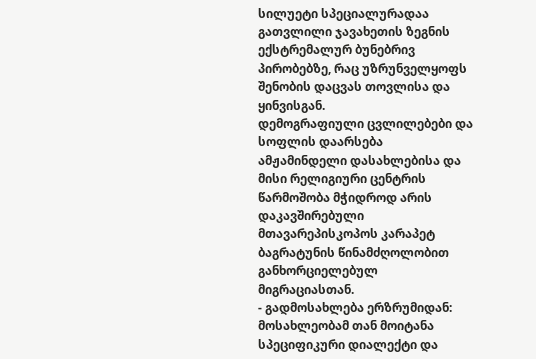სილუეტი სპეციალურადაა გათვლილი ჯავახეთის ზეგნის ექსტრემალურ ბუნებრივ პირობებზე, რაც უზრუნველყოფს შენობის დაცვას თოვლისა და ყინვისგან.
დემოგრაფიული ცვლილებები და სოფლის დაარსება
ამჟამინდელი დასახლებისა და მისი რელიგიური ცენტრის წარმოშობა მჭიდროდ არის დაკავშირებული მთავარეპისკოპოს კარაპეტ ბაგრატუნის წინამძღოლობით განხორციელებულ მიგრაციასთან.
- გადმოსახლება ერზრუმიდან: მოსახლეობამ თან მოიტანა სპეციფიკური დიალექტი და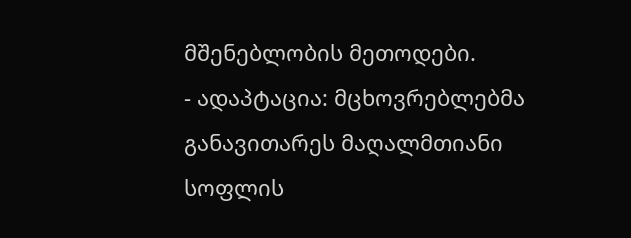მშენებლობის მეთოდები.
- ადაპტაცია: მცხოვრებლებმა განავითარეს მაღალმთიანი სოფლის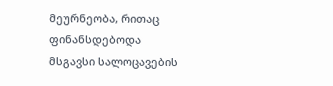მეურნეობა, რითაც ფინანსდებოდა მსგავსი სალოცავების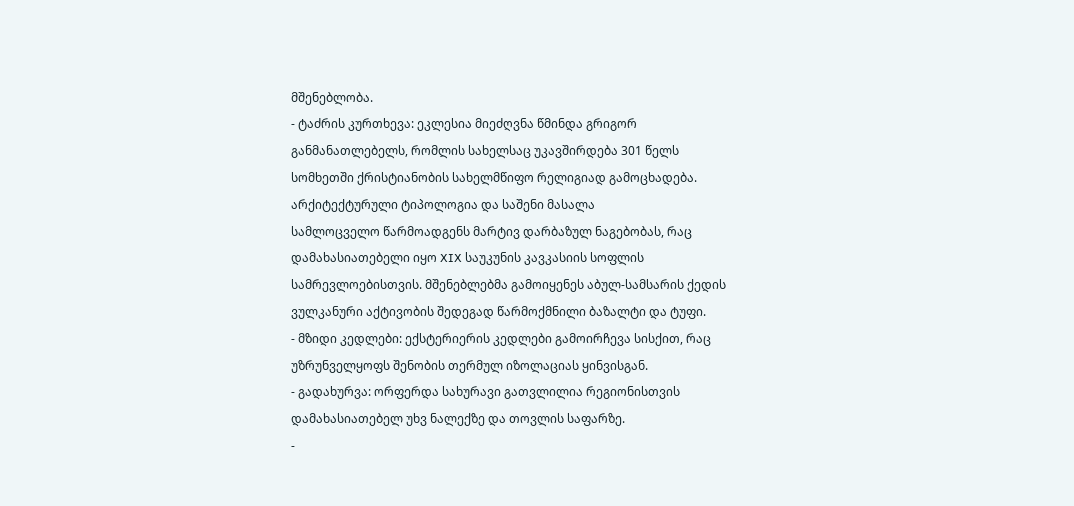მშენებლობა.
- ტაძრის კურთხევა: ეკლესია მიეძღვნა წმინდა გრიგორ განმანათლებელს, რომლის სახელსაც უკავშირდება 301 წელს სომხეთში ქრისტიანობის სახელმწიფო რელიგიად გამოცხადება.
არქიტექტურული ტიპოლოგია და საშენი მასალა
სამლოცველო წარმოადგენს მარტივ დარბაზულ ნაგებობას, რაც დამახასიათებელი იყო XIX საუკუნის კავკასიის სოფლის სამრევლოებისთვის. მშენებლებმა გამოიყენეს აბულ-სამსარის ქედის ვულკანური აქტივობის შედეგად წარმოქმნილი ბაზალტი და ტუფი.
- მზიდი კედლები: ექსტერიერის კედლები გამოირჩევა სისქით, რაც უზრუნველყოფს შენობის თერმულ იზოლაციას ყინვისგან.
- გადახურვა: ორფერდა სახურავი გათვლილია რეგიონისთვის დამახასიათებელ უხვ ნალექზე და თოვლის საფარზე.
-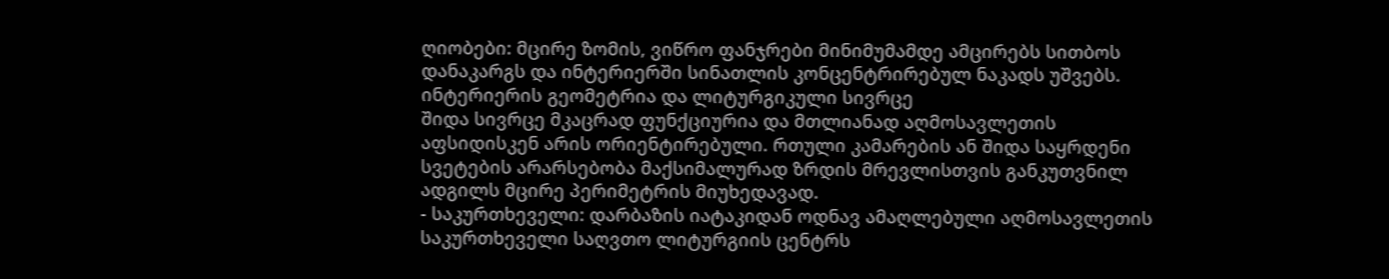ღიობები: მცირე ზომის, ვიწრო ფანჯრები მინიმუმამდე ამცირებს სითბოს დანაკარგს და ინტერიერში სინათლის კონცენტრირებულ ნაკადს უშვებს.
ინტერიერის გეომეტრია და ლიტურგიკული სივრცე
შიდა სივრცე მკაცრად ფუნქციურია და მთლიანად აღმოსავლეთის აფსიდისკენ არის ორიენტირებული. რთული კამარების ან შიდა საყრდენი სვეტების არარსებობა მაქსიმალურად ზრდის მრევლისთვის განკუთვნილ ადგილს მცირე პერიმეტრის მიუხედავად.
- საკურთხეველი: დარბაზის იატაკიდან ოდნავ ამაღლებული აღმოსავლეთის საკურთხეველი საღვთო ლიტურგიის ცენტრს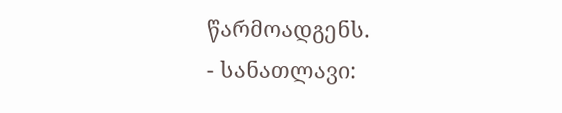წარმოადგენს.
- სანათლავი: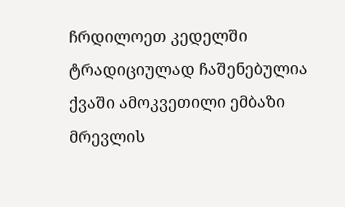ჩრდილოეთ კედელში ტრადიციულად ჩაშენებულია ქვაში ამოკვეთილი ემბაზი მრევლის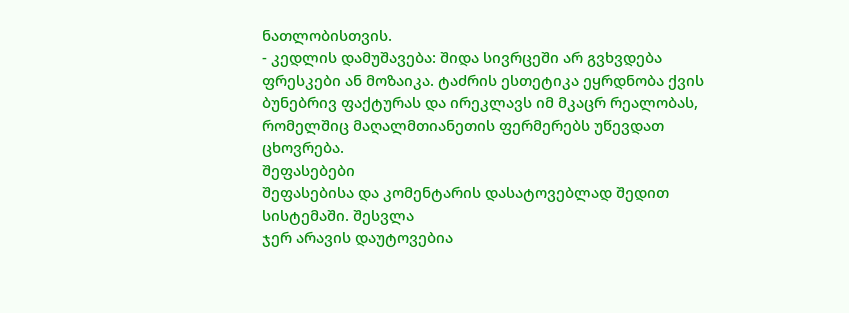ნათლობისთვის.
- კედლის დამუშავება: შიდა სივრცეში არ გვხვდება ფრესკები ან მოზაიკა. ტაძრის ესთეტიკა ეყრდნობა ქვის ბუნებრივ ფაქტურას და ირეკლავს იმ მკაცრ რეალობას, რომელშიც მაღალმთიანეთის ფერმერებს უწევდათ ცხოვრება.
შეფასებები
შეფასებისა და კომენტარის დასატოვებლად შედით სისტემაში. შესვლა
ჯერ არავის დაუტოვებია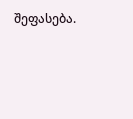შეფასება.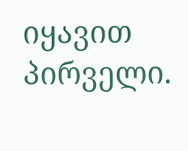იყავით პირველი.